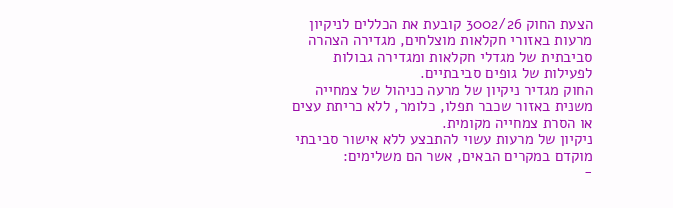הצעת החוק 3002/26 קובעת את הכללים לניקיון מרעות באזורי חקלאות מוצלחים, מגדירה הצהרה סביבתית של מגדלי חקלאות ומגדירה גבולות לפעילות של גופים סביבתיים.
החוק מגדיר ניקיון של מרעה כניהול של צמחייה משנית באזור שכבר תפלו, כלומר, ללא כריתת עצים או הסרת צמחייה מקומית.
ניקיון של מרעות עשוי להתבצע ללא אישור סביבתי מוקדם במקרים הבאים, אשר הם משלימים:
-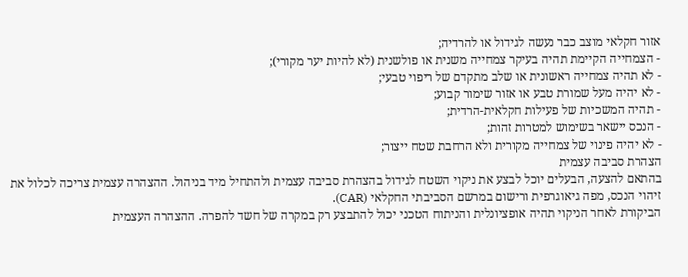אזור חקלאי מוצב כבר נעשה לגידול או להרדיה;
- הצמחייה הקיימת תהיה בעיקר צמחייה משנית או פולשנית (לא להיות יער מקורי);
- לא תהיה צמחייה ראשונית או שלב מתקדם של ריפוי טבעי;
- לא יהיה מעל שמורת טבע או אזור שימור קבוע;
- תהיה המשכיות של פעילות חקלאית-הרדית;
- הנכס יישאר בשימוש למטרות זהות;
- לא יהיה פינוי של צמחייה מקורית ולא הרחבת שטח ייצור;
הצהרת סביבה עצמית
בהתאם להצעה, הבעלים יוכל לבצע את ניקוי השטח לגידול בהצהרת סביבה עצמית ולהתחיל מיד בניהול. ההצהרה עצמית צריכה לכלול את זיהוי הנכס, מפה גיאוגרפית ורישום במרשם הסביבתי החקלאי (CAR).
הביקורת לאחר הניקוי תהיה אופציונלית והניתוח הטכני יכול להתבצע רק במקרה של חשד להפרה. ההצהרה העצמית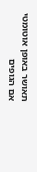תאושר באופן אוטומטי אם הגופים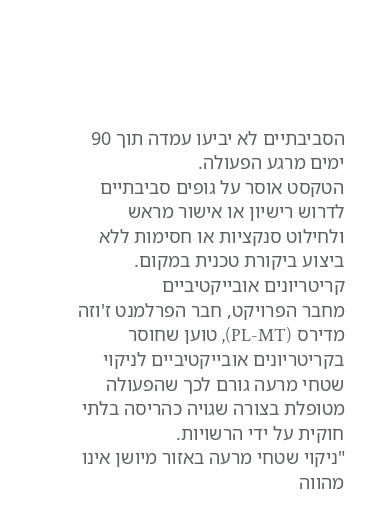הסביבתיים לא יביעו עמדה תוך 90 ימים מרגע הפעולה.
הטקסט אוסר על גופים סביבתיים לדרוש רישיון או אישור מראש ולחילוט סנקציות או חסימות ללא ביצוע ביקורת טכנית במקום.
קריטריונים אובייקטיביים
מחבר הפרויקט, חבר הפרלמנט ז'וזה מדירס (PL-MT), טוען שחוסר בקריטריונים אובייקטיביים לניקוי שטחי מרעה גורם לכך שהפעולה מטופלת בצורה שגויה כהריסה בלתי חוקית על ידי הרשויות.
"ניקוי שטחי מרעה באזור מיושן אינו מהווה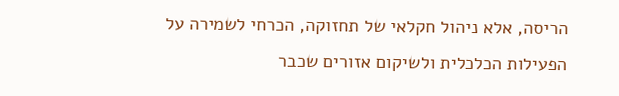הריסה, אלא ניהול חקלאי של תחזוקה, הכרחי לשמירה על הפעילות הכלכלית ולשיקום אזורים שכבר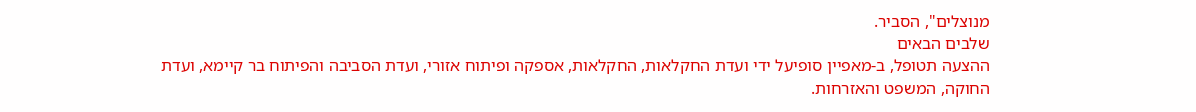מנוצלים", הסביר.
שלבים הבאים
ההצעה תטופל, ב-מאפיין סופיעל ידי ועדת החקלאות, החקלאות, אספקה ופיתוח אזורי, ועדת הסביבה והפיתוח בר קיימא, ועדת החוקה, המשפט והאזרחות.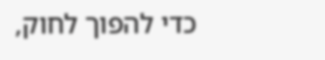כדי להפוך לחוק,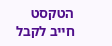הטקסט חייב לקבל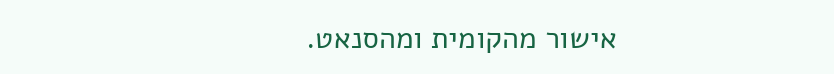אישור מהקומית ומהסנאט.